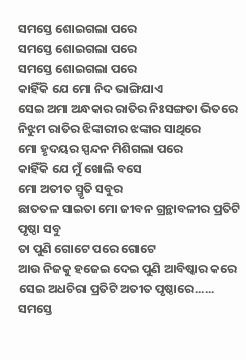ସମସ୍ତେ ଶୋଇଗଲା ପରେ
ସମସ୍ତେ ଶୋଇଗଲା ପରେ
ସମସ୍ତେ ଶୋଇଗଲା ପରେ
କାହିଁକି ଯେ ମୋ ନିଦ ଭାଙ୍ଗିଯାଏ
ସେଇ ଅମା ଅନ୍ଧକାର ରାତିର ନିଃସଙ୍ଗତା ଭିତରେ
ନିଝୁମ ରାତିର ଝିଙ୍କାରୀର ଝଙ୍କାର ସାଥିରେ
ମୋ ହୃଦୟର ସ୍ପନ୍ଦନ ମିଶିଗଲା ପରେ
କାହିଁକି ଯେ ମୁଁ ଖୋଲି ବସେ
ମୋ ଅତୀତ ସ୍ମୃତି ସବୁର
ଛାତତଳ ସାଇତା ମୋ ଜୀବନ ଗ୍ରନ୍ଥାବଳୀର ପ୍ରତିଟି ପୃଷ୍ଠା ସବୁ
ତା ପୁଣି ଗୋଟେ ପରେ ଗୋଟେ
ଆଉ ନିଜକୁ ହଜେଇ ଦେଇ ପୁଣି ଆବିଷ୍କାର କରେ
ସେଇ ଅଧଚିରା ପ୍ରତିଟି ଅତୀତ ପୃଷ୍ଠାରେ......
ସମସ୍ତେ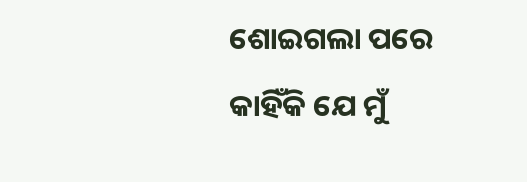ଶୋଇଗଲା ପରେ
କାହିଁକି ଯେ ମୁଁ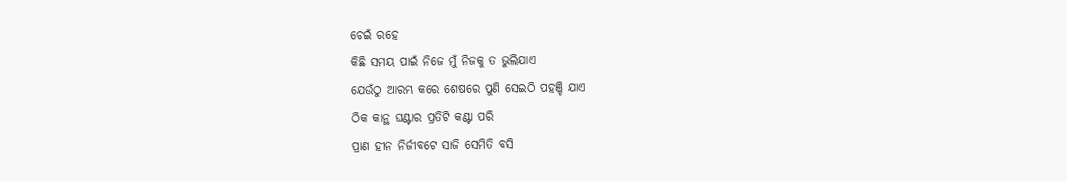ଚେଇଁ ରହେ
କିଛି ସମୟ ପାଇଁ ନିଜେ ମୁଁ ନିଜକୁ ତ ଭୁଲିଯାଏ
ଯେଉଁଠୁ ଆରମ୍ଭ କରେ ଶେଷରେ ପୁଣି ସେଇଠି ପହଞ୍ଚି ଯାଏ
ଠିକ କାନ୍ଥ ଘଣ୍ଟାର ପ୍ରତିଟି କଣ୍ଟା ପରି
ପ୍ରାଣ ହୀନ ନିର୍ଜୀବଟେ ସାଜି ସେମିତି ବସି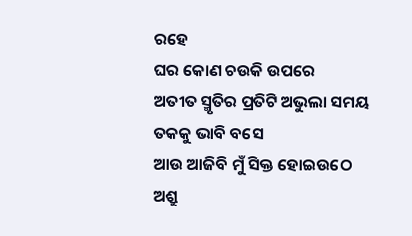ରହେ
ଘର କୋଣ ଚଉକି ଉପରେ
ଅତୀତ ସ୍ମୃତିର ପ୍ରତିଟି ଅଭୁଲା ସମୟ ତକକୁ ଭାବି ବସେ
ଆଉ ଆଜିବି ମୁଁ ସିକ୍ତ ହୋଇଉଠେ
ଅଶ୍ରୁ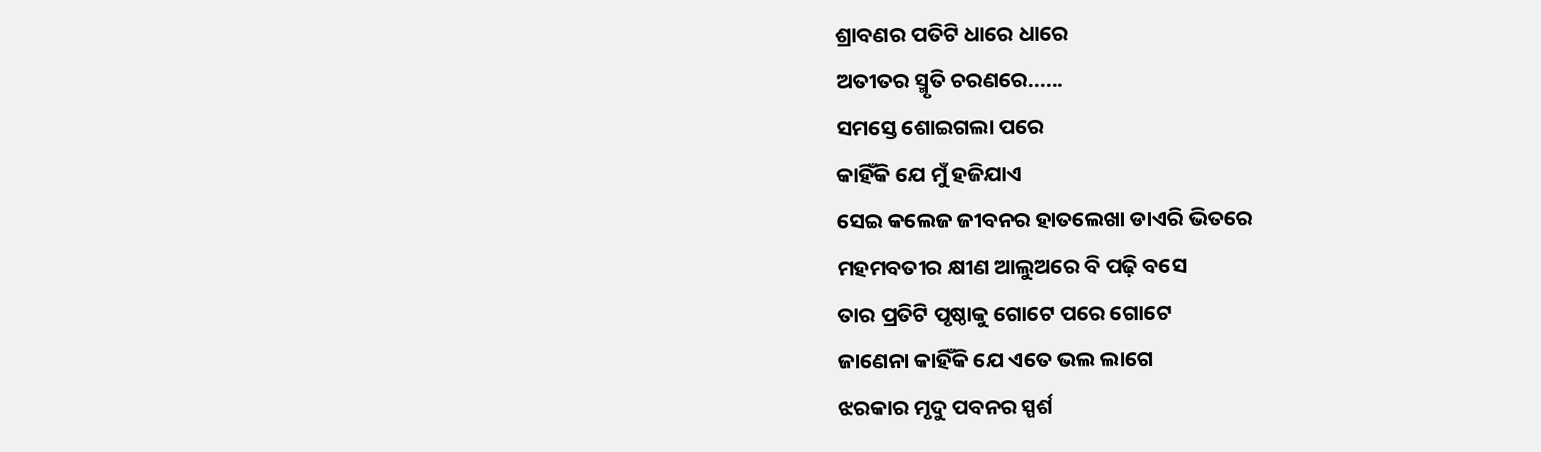ଶ୍ରାବଣର ପତିଟି ଧାରେ ଧାରେ
ଅତୀତର ସ୍ମୃତି ଚରଣରେ......
ସମସ୍ତେ ଶୋଇଗଲା ପରେ
କାହିଁକି ଯେ ମୁଁ ହଜିଯାଏ
ସେଇ କଲେଜ ଜୀବନର ହାତଲେଖା ଡାଏରି ଭିତରେ
ମହମବତୀର କ୍ଷୀଣ ଆଲୁଅରେ ବି ପଢ଼ି ବସେ
ତାର ପ୍ରତିଟି ପୃଷ୍ଠାକୁ ଗୋଟେ ପରେ ଗୋଟେ
ଜାଣେନା କାହିଁକି ଯେ ଏତେ ଭଲ ଲାଗେ
ଝରକାର ମୃଦୁ ପବନର ସ୍ପର୍ଶ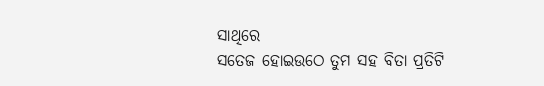ସାଥିରେ
ସତେଜ ହୋଇଉଠେ ତୁମ ସହ ବିତା ପ୍ରତିଟି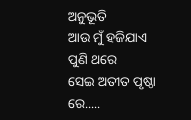ଅନୁଭୂତି
ଆଉ ମୁଁ ହଜିଯାଏ ପୁଣି ଥରେ
ସେଇ ଅତୀତ ପୃଷ୍ଠା ରେ.....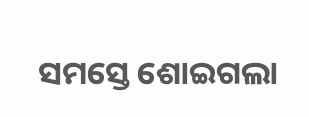ସମସ୍ତେ ଶୋଇଗଲା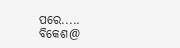ପରେ.....
ବିକେଶ@